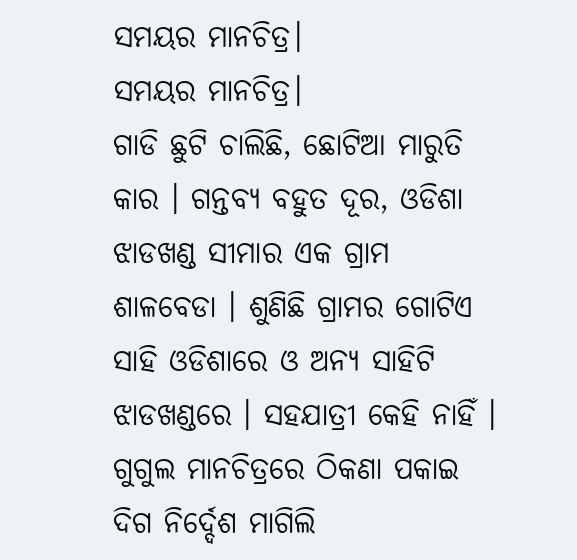ସମୟର ମାନଚିତ୍ର।
ସମୟର ମାନଚିତ୍ର।
ଗାଡି ଛୁଟି ଚାଲିଛି, ଛୋଟିଆ ମାରୁତି କାର । ଗନ୍ତବ୍ୟ ବହୁତ ଦୂର, ଓଡିଶା ଝାଡଖଣ୍ଡ ସୀମାର ଏକ ଗ୍ରାମ ଶାଳବେଡା । ଶୁଣିଛି ଗ୍ରାମର ଗୋଟିଏ ସାହି ଓଡିଶାରେ ଓ ଅନ୍ୟ ସାହିଟି ଝାଡଖଣ୍ଡରେ । ସହଯାତ୍ରୀ କେହି ନାହିଁ । ଗୁଗୁଲ ମାନଚିତ୍ରରେ ଠିକଣା ପକାଇ ଦିଗ ନିର୍ଦ୍ଦେଶ ମାଗିଲି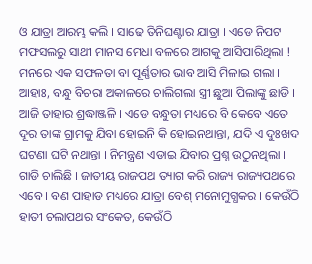ଓ ଯାତ୍ରା ଆରମ୍ଭ କଲି । ସାଢେ ତିନିଘଣ୍ଟାର ଯାତ୍ରା । ଏଡେ ନିପଟ ମଫସଲରୁ ସାଥୀ ମାନସ ମେଧା ବଳରେ ଆଗକୁ ଆସିପାରିଥିଲା ! ମନରେ ଏକ ସଫଳତା ବା ପୂର୍ଣ୍ଣତାର ଭାବ ଆସି ମିଳାଇ ଗଲା । ଆହାଃ, ବନ୍ଧୁ ବିଚରା ଅକାଳରେ ଚାଲିଗଲା ସ୍ତ୍ରୀ ଛୁଆ ପିଲାଙ୍କୁ ଛାଡି । ଆଜି ତାହାର ଶ୍ରଦ୍ଧାଞ୍ଜଳି । ଏଡେ ବନ୍ଧୁତା ମଧ୍ୟରେ ବି କେବେ ଏତେ ଦୂର ତାଙ୍କ ଗ୍ରାମକୁ ଯିବା ହୋଇନି କି ହୋଇନଥାନ୍ତା, ଯଦି ଏ ଦୁଃଖଦ ଘଟଣା ଘଟି ନଥାନ୍ତା । ନିମନ୍ତ୍ରଣ ଏଡାଇ ଯିବାର ପ୍ରଶ୍ନ ଉଠୁନଥିଲା ।
ଗାଡି ଚାଲିଛି । ଜାତୀୟ ରାଜପଥ ତ୍ୟାଗ କରି ରାଜ୍ୟ ରାଜ୍ୟପଥରେ ଏବେ । ବଣ ପାହାଡ ମଧ୍ୟରେ ଯାତ୍ରା ବେଶ୍ ମନୋମୁଗ୍ଧକର । କେଉଁଠି ହାତୀ ଚଲାପଥର ସଂକେତ, କେଉଁଠି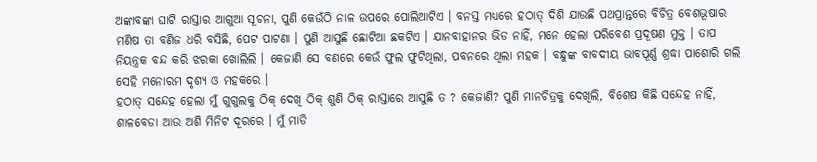ଅଙ୍କାବଙ୍କା ଘାଟି ରାସ୍ତାର ଆଗୁଆ ସୂଚନା, ପୁଣି କେଉଁଠି ନାଳ ଉପରେ ପୋଲିଆଟିଏ । ବନସ୍ତ ମଧ୍ୟରେ ହଠାତ୍ ଦିଶି ଯାଉଛି ପଥପ୍ରାନ୍ତରେ ବିଚିତ୍ର ବେଶଭୂଷାର ମଣିଷ ତା ବଣିଜ ଧରି ବସିଛି, ପେଟ ପାଟଣା । ପୁଣି ଆସୁଛି ଛୋଟିଆ ଛକଟିଏ । ଯାନବାହାନର ଭିଡ ନାହିଁ, ମନେ ହେଲା ପରିବେଶ ପ୍ରଦୂଷଣ ମୁକ୍ତ । ତାପ ନିୟନ୍ତ୍ରକ ବନ୍ଦ କରି ଝରକା ଖୋଲିଲି । କେଜାଣି ସେ ବଣରେ କେଉଁ ଫୁଲ ଫୁଟିଥିଲା, ପବନରେ ଥିଲା ମହକ । ବନ୍ଧୁଙ୍କ ବାବଦୀୟ ଭାବପୂର୍ଣ୍ଣ ଶ୍ରଦ୍ଧା ପାଶୋରି ଗଲି ସେହି ମନୋରମ ଦୃଶ୍ୟ ଓ ମହକରେ ।
ହଠାତ୍ ସନ୍ଦେହ ହେଲା ମୁଁ ଗୁଗୁଲକୁ ଠିକ୍ ଦେଖି ଠିକ୍ ଶୁଣି ଠିକ୍ ରାସ୍ତାରେ ଆସୁଛି ତ ? କେଜାଣି? ପୁଣି ମାନଚିତ୍ରକୁ ଦେଖିଲି, ବିଶେଷ କିଛି ସନ୍ଦେହ ନାହିଁ, ଶାଳବେଡା ଆଉ ଅଶି ମିନିଟ ଦୂରରେ । ମୁଁ ମାଡି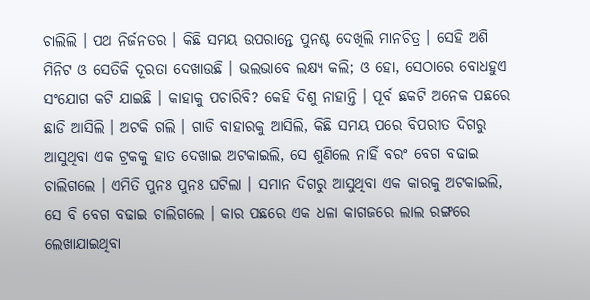ଚାଲିଲି । ପଥ ନିର୍ଜନତର । କିଛି ସମୟ ଉପରାନ୍ତେ ପୁନଶ୍ଚ ଦେଖିଲି ମାନଚିତ୍ର । ସେହି ଅଶି ମିନିଟ ଓ ସେତିକି ଦୂରତା ଦେଖାଉଛି । ଭଲଭାବେ ଲକ୍ଷ୍ୟ କଲି; ଓ ହୋ, ସେଠାରେ ବୋଧହୁଏ ସଂଯୋଗ କଟି ଯାଇଛି । କାହାକୁ ପଚାରିବି? କେହି ଦିଶୁ ନାହାନ୍ତି । ପୂର୍ବ ଛକଟି ଅନେକ ପଛରେ ଛାଡି ଆସିଲି । ଅଟକି ଗଲି । ଗାଡି ବାହାରକୁ ଆସିଲି, କିଛି ସମୟ ପରେ ବିପରୀତ ଦିଗରୁ ଆସୁଥିବା ଏକ ଟ୍ରକକୁ ହାତ ଦେଖାଇ ଅଟକାଇଲି, ସେ ଶୁଣିଲେ ନାହିଁ ବରଂ ବେଗ ବଢାଇ ଚାଲିଗଲେ । ଏମିତି ପୁନଃ ପୁନଃ ଘଟିଲା । ସମାନ ଦିଗରୁ ଆସୁଥିବା ଏକ କାରକୁ ଅଟକାଇଲି, ସେ ବି ବେଗ ବଢାଇ ଚାଲିଗଲେ । କାର ପଛରେ ଏକ ଧଳା କାଗଜରେ ଲାଲ ରଙ୍ଗରେ ଲେଖାଯାଇଥିବା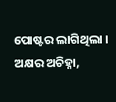ପୋଷ୍ଟର ଲାଗିଥିଲା । ଅକ୍ଷର ଅଚିହ୍ନା,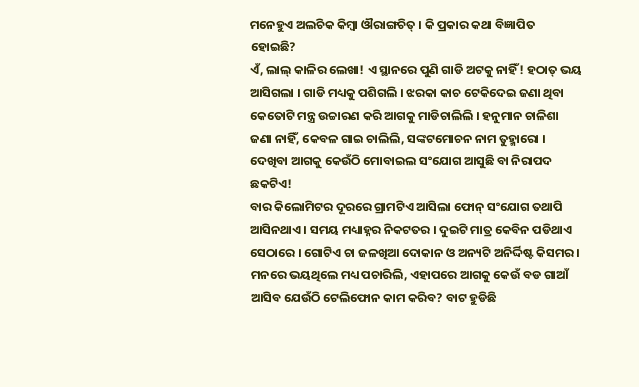ମନେହୁଏ ଅଲଚିକ କିମ୍ବା ଔରାଙ୍ଗଚିତ୍ । କି ପ୍ରକାର କଥା ବିଜ୍ଞାପିତ ହୋଇଛି?
ଏଁ, ଲାଲ୍ କାଳିର ଲେଖା! ଏ ସ୍ଥାନରେ ପୁଣି ଗାଡି ଅଟକୁ ନାହିଁ! ହଠାତ୍ ଭୟ ଆସିଗଲା । ଗାଡି ମଧ୍ୟକୁ ପଶିଗଲି । ଝରକା କାଚ ଟେକିଦେଇ ଜଣା ଥିବା କେତୋଟି ମନ୍ତ୍ର ଉଚ୍ଚାରଣ କରି ଆଗକୁ ମାଡିଚାଲିଲି । ହନୁମାନ ଚାଳିଶା ଜଣା ନାହିଁ, କେବଳ ଗାଇ ଚାଲିଲି, ସଙ୍କଟମୋଚନ ନାମ ତୁହ୍ମାରୋ । ଦେଖିବା ଆଗକୁ କେଉଁଠି ମୋବାଇଲ ସଂଯୋଗ ଆସୁଛି ବା ନିରାପଦ ଛକଟିଏ!
ବାର କିଲୋମିଟର ଦୂରରେ ଗ୍ରାମଟିଏ ଆସିଲା ଫୋନ୍ ସଂଯୋଗ ତଥାପି ଆସିନଥାଏ । ସମୟ ମଧ୍ୟାହ୍ନର ନିକଟତର । ଦୁଇଟି ମାତ୍ର କେବିନ ପଡିଥାଏ ସେଠାରେ । ଗୋଟିଏ ଚା ଜଳଖିଆ ଦୋକାନ ଓ ଅନ୍ୟଟି ଅନିର୍ଦ୍ଦିଷ୍ଟ କିସମର। ମନରେ ଭୟଥିଲେ ମଧ୍ୟ ପଚାରିଲି, ଏହାପରେ ଆଗକୁ କେଉଁ ବଡ ଗାଆଁ ଆସିବ ଯେଉଁଠି ଟେଲିଫୋନ କାମ କରିବ? ବାଟ ହୁଡିଛି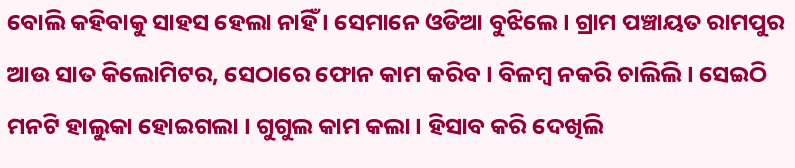ବୋଲି କହିବାକୁ ସାହସ ହେଲା ନାହିଁ । ସେମାନେ ଓଡିଆ ବୁଝିଲେ । ଗ୍ରାମ ପଞ୍ଚାୟତ ରାମପୁର ଆଉ ସାତ କିଲୋମିଟର, ସେଠାରେ ଫୋନ କାମ କରିବ । ବିଳମ୍ବ ନକରି ଚାଲିଲି । ସେଇଠି ମନଟି ହାଲୁକା ହୋଇଗଲା । ଗୁଗୁଲ କାମ କଲା । ହିସାବ କରି ଦେଖିଲି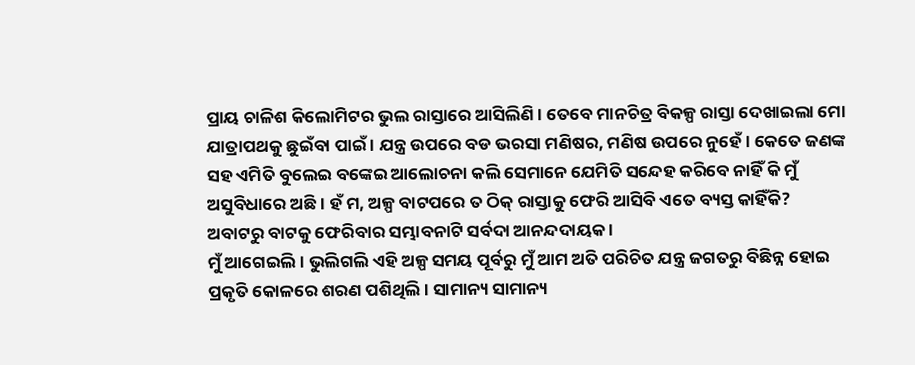ପ୍ରାୟ ଚାଳିଶ କିଲୋମିଟର ଭୁଲ ରାସ୍ତାରେ ଆସିଲିଣି । ତେବେ ମାନଚିତ୍ର ବିକଳ୍ପ ରାସ୍ତା ଦେଖାଇଲା ମୋ ଯାତ୍ରାପଥକୁ ଛୁଇଁବା ପାଇଁ । ଯନ୍ତ୍ର ଉପରେ ବଡ ଭରସା ମଣିଷର, ମଣିଷ ଉପରେ ନୁହେଁ । କେତେ ଜଣଙ୍କ ସହ ଏମିତି ବୁଲେଇ ବଙ୍କେଇ ଆଲୋଚନା କଲି ସେମାନେ ଯେମିତି ସନ୍ଦେହ କରିବେ ନାହିଁ କି ମୁଁ ଅସୁବିଧାରେ ଅଛି । ହଁ ମ, ଅଳ୍ପ ବାଟପରେ ତ ଠିକ୍ ରାସ୍ତାକୁ ଫେରି ଆସିବି ଏତେ ବ୍ୟସ୍ତ କାହିଁକି? ଅବାଟରୁ ବାଟକୁ ଫେରିବାର ସମ୍ଭାବନାଟି ସର୍ବଦା ଆନନ୍ଦଦାୟକ ।
ମୁଁ ଆଗେଇଲି । ଭୁଲିଗଲି ଏହି ଅଳ୍ପ ସମୟ ପୂର୍ବରୁ ମୁଁ ଆମ ଅତି ପରିଚିତ ଯନ୍ତ୍ର ଜଗତରୁ ବିଛିନ୍ନ ହୋଇ ପ୍ରକୃତି କୋଳରେ ଶରଣ ପଶିଥିଲି । ସାମାନ୍ୟ ସାମାନ୍ୟ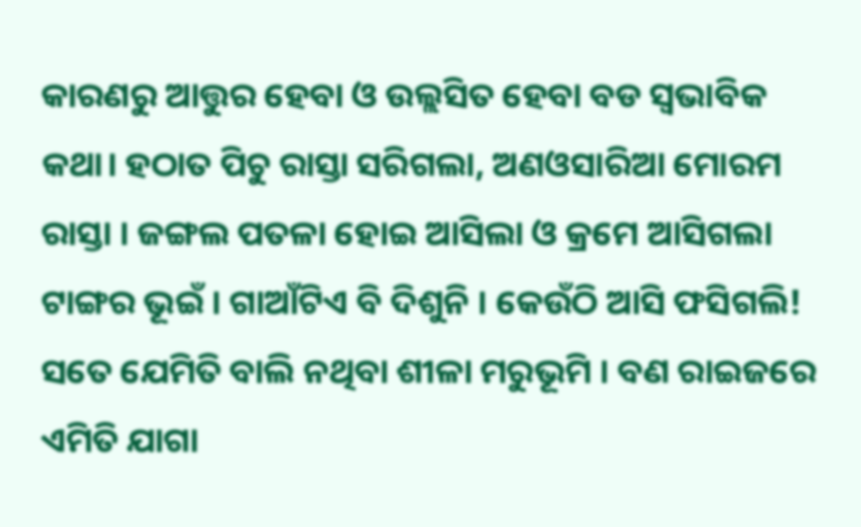କାରଣରୁ ଆତ୍ତୁର ହେବା ଓ ଉଲ୍ଲସିତ ହେବା ବଡ ସ୍ୱଭାବିକ କଥା। ହଠାତ ପିଚୁ ରାସ୍ତା ସରିଗଲା, ଅଣଓସାରିଆ ମୋରମ ରାସ୍ତା । ଜଙ୍ଗଲ ପତଳା ହୋଇ ଆସିଲା ଓ କ୍ରମେ ଆସିଗଲା ଟାଙ୍ଗର ଭୂଇଁ । ଗାଆଁଟିଏ ବି ଦିଶୁନି । କେଉଁଠି ଆସି ଫସିଗଲି! ସତେ ଯେମିତି ବାଲି ନଥିବା ଶୀଳା ମରୁଭୂମି । ବଣ ରାଇଜରେ ଏମିତି ଯାଗା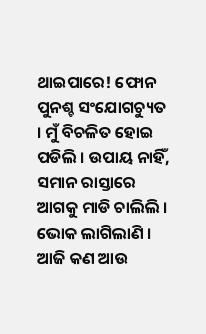ଥାଇପାରେ! ଫୋନ ପୁନଶ୍ଚ ସଂଯୋଗଚ୍ୟୁତ । ମୁଁ ବିଚଳିତ ହୋଇ ପଡିଲି । ଉପାୟ ନାହିଁ, ସମାନ ରାସ୍ତାରେ ଆଗକୁ ମାଡି ଚାଲିଲି । ଭୋକ ଲାଗିଲାଣି । ଆଜି କଣ ଆଉ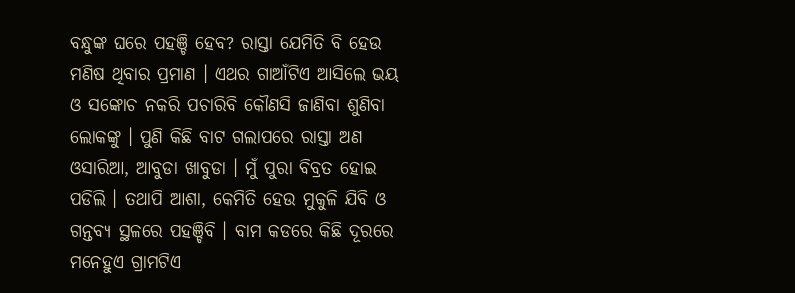ବନ୍ଧୁଙ୍କ ଘରେ ପହଞ୍ଚି ହେବ? ରାସ୍ତା ଯେମିତି ବି ହେଉ ମଣିଷ ଥିବାର ପ୍ରମାଣ । ଏଥର ଗାଆଁଟିଏ ଆସିଲେ ଭୟ ଓ ସଙ୍କୋଚ ନକରି ପଚାରିବି କୌଣସି ଜାଣିବା ଶୁଣିବା ଲୋକଙ୍କୁ । ପୁଣି କିଛି ବାଟ ଗଲାପରେ ରାସ୍ତା ଅଣ ଓସାରିଆ, ଆବୁଡା ଖାବୁଡା । ମୁଁ ପୁରା ବିବ୍ରତ ହୋଇ ପଡିଲି । ତଥାପି ଆଶା, କେମିତି ହେଉ ମୁକୁଳି ଯିବି ଓ ଗନ୍ତବ୍ୟ ସ୍ଥଳରେ ପହଞ୍ଚିବି । ବାମ କଡରେ କିଛି ଦୂରରେ ମନେହୁଏ ଗ୍ରାମଟିଏ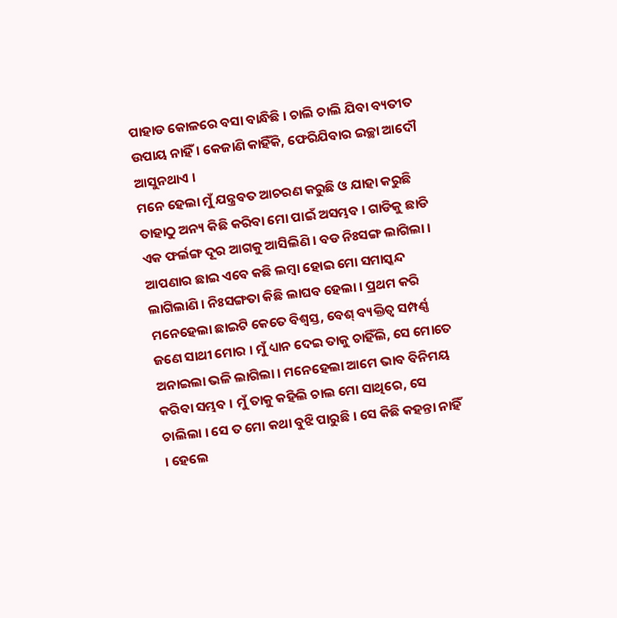ପାହାଡ କୋଳରେ ବସା ବାନ୍ଧିଛି । ଚାଲି ଚାଲି ଯିବା ବ୍ୟତୀତ ଉପାୟ ନାହିଁ । କେଜାଣି କାହିଁକି, ଫେରିଯିବାର ଇଚ୍ଛା ଆଦୌ ଆସୁନଥାଏ ।
ମନେ ହେଲା ମୁଁ ଯନ୍ତ୍ରବତ ଆଚରଣ କରୁଛି ଓ ଯାହା କରୁଛି ତାହାଠୁ ଅନ୍ୟ କିଛି କରିବା ମୋ ପାଇଁ ଅସମ୍ଭବ । ଗାଡିକୁ ଛାଡି ଏକ ଫର୍ଲଙ୍ଗ ଦୂର ଆଗକୁ ଆସିଲିଣି । ବଡ ନିଃସଙ୍ଗ ଲାଗିଲା । ଆପଣାର ଛାଇ ଏବେ କଛି ଲମ୍ବା ହୋଇ ମୋ ସମାସ୍କନ୍ଦ ଲାଗିଲାଣି । ନିଃସଙ୍ଗତା କିଛି ଲାଘବ ହେଲା । ପ୍ରଥମ କରି ମନେହେଲା ଛାଇଟି କେତେ ବିଶ୍ୱସ୍ତ, ବେଶ୍ ବ୍ୟକ୍ତିତ୍ୱ ସମ୍ପର୍ଣ୍ଣ ଜଣେ ସାଥୀ ମୋର । ମୁଁ ଧ୍ୟାନ ଦେଇ ତାକୁ ଚାହିଁଲି, ସେ ମୋତେ ଅନାଇଲା ଭଳି ଲାଗିଲା । ମନେହେଲା ଆମେ ଭାବ ବିନିମୟ କରିବା ସମ୍ଭବ । ମୁଁ ତାକୁ କହିଲି ଚାଲ ମୋ ସାଥିରେ, ସେ ଚାଲିଲା । ସେ ତ ମୋ କଥା ବୁଝି ପାରୁଛି । ସେ କିଛି କହନ୍ତା ନାହିଁ । ହେଲେ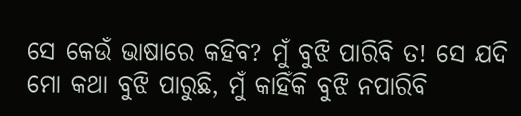ସେ କେଉଁ ଭାଷାରେ କହିବ? ମୁଁ ବୁଝି ପାରିବି ତ! ସେ ଯଦି ମୋ କଥା ବୁଝି ପାରୁଛି, ମୁଁ କାହିଁକି ବୁଝି ନପାରିବି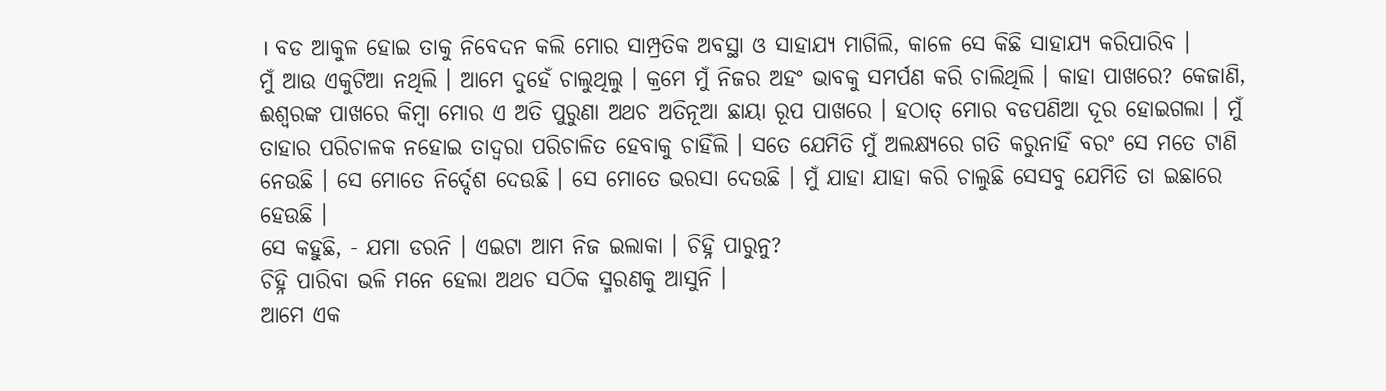। ବଡ ଆକୁଳ ହୋଇ ତାକୁ ନିବେଦନ କଲି ମୋର ସାମ୍ପ୍ରତିକ ଅବସ୍ଥା ଓ ସାହାଯ୍ୟ ମାଗିଲି, କାଳେ ସେ କିଛି ସାହାଯ୍ୟ କରିପାରିବ ।
ମୁଁ ଆଉ ଏକୁଟିଆ ନଥିଲି । ଆମେ ଦୁହେଁ ଚାଲୁଥିଲୁ । କ୍ରମେ ମୁଁ ନିଜର ଅହଂ ଭାବକୁ ସମର୍ପଣ କରି ଚାଲିଥିଲି । କାହା ପାଖରେ? କେଜାଣି, ଈଶ୍ୱରଙ୍କ ପାଖରେ କିମ୍ବା ମୋର ଏ ଅତି ପୁରୁଣା ଅଥଚ ଅତିନୂଆ ଛାୟା ରୂପ ପାଖରେ । ହଠାତ୍ ମୋର ବଡପଣିଆ ଦୂର ହୋଇଗଲା । ମୁଁ ତାହାର ପରିଚାଳକ ନହୋଇ ତାଦ୍ୱରା ପରିଚାଳିତ ହେବାକୁ ଚାହିଁଲି । ସତେ ଯେମିତି ମୁଁ ଅଲକ୍ଷ୍ୟରେ ଗତି କରୁନାହିଁ ବରଂ ସେ ମତେ ଟାଣି ନେଉଛି । ସେ ମୋତେ ନିର୍ଦ୍ଦେଶ ଦେଉଛି । ସେ ମୋତେ ଭରସା ଦେଉଛି । ମୁଁ ଯାହା ଯାହା କରି ଚାଲୁଛି ସେସବୁ ଯେମିତି ତା ଇଛାରେ ହେଉଛି ।
ସେ କହୁଛି, - ଯମା ଡରନି । ଏଇଟା ଆମ ନିଜ ଇଲାକା । ଚିହ୍ନି ପାରୁନୁ?
ଚିହ୍ନି ପାରିବା ଭଳି ମନେ ହେଲା ଅଥଚ ସଠିକ ସ୍ମରଣକୁ ଆସୁନି ।
ଆମେ ଏକ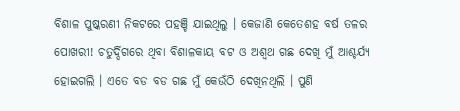ବିଶାଳ ପୁଷ୍କରଣୀ ନିକଟରେ ପହଞ୍ଚି ଯାଇଥିଲୁ । କେଜାଣି କେତେଶହ ବର୍ଷ ତଳର ପୋଖରୀ! ଚତୁର୍ଦ୍ଦିଗରେ ଥିବା ବିଶାଳକାୟ ବଟ ଓ ଅଶ୍ୱଥ ଗଛ ଦେଖି ମୁଁ ଆଶ୍ଚର୍ଯ୍ୟ ହୋଇଗଲି । ଏତେ ବଡ ବଡ ଗଛ ମୁଁ କେଉଁଠି ଦେଖିନଥିଲି । ପୁଣି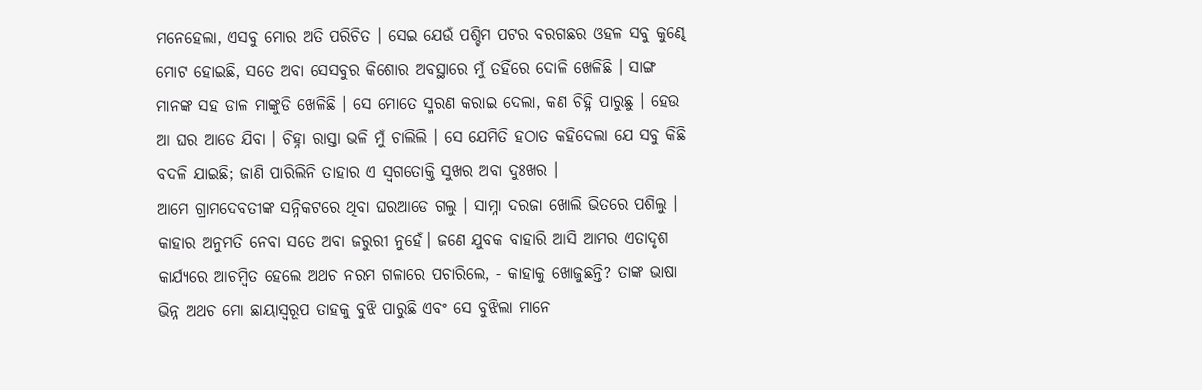ମନେହେଲା, ଏସବୁ ମୋର ଅତି ପରିଚିତ । ସେଇ ଯେଉଁ ପଶ୍ଚିମ ପଟର ବରଗଛର ଓହଳ ସବୁ କୁଣ୍ଢେ ମୋଟ ହୋଇଛି, ସତେ ଅବା ସେସବୁର କିଶୋର ଅବସ୍ଥାରେ ମୁଁ ତହିଁରେ ଦୋଳି ଖେଳିଛି । ସାଙ୍ଗ ମାନଙ୍କ ସହ ଡାଳ ମାଙ୍କୁଡି ଖେଳିଛି । ସେ ମୋତେ ସ୍ମରଣ କରାଇ ଦେଲା, କଣ ଚିହ୍ନି ପାରୁଛୁ । ହେଉ ଆ ଘର ଆଡେ ଯିବା । ଚିହ୍ନା ରାସ୍ତା ଭଳି ମୁଁ ଚାଲିଲି । ସେ ଯେମିତି ହଠାତ କହିଦେଲା ଯେ ସବୁ କିଛି ବଦଳି ଯାଇଛି; ଜାଣି ପାରିଲିନି ତାହାର ଏ ସ୍ୱଗତୋକ୍ତି ସୁଖର ଅବା ଦୁଃଖର ।
ଆମେ ଗ୍ରାମଦେବତୀଙ୍କ ସନ୍ନିକଟରେ ଥିବା ଘରଆଡେ ଗଲୁ । ସାମ୍ନା ଦରଜା ଖୋଲି ଭିତରେ ପଶିଲୁ । କାହାର ଅନୁମତି ନେବା ସତେ ଅବା ଜରୁରୀ ନୁହେଁ। ଜଣେ ଯୁବକ ବାହାରି ଆସି ଆମର ଏତାଦୃଶ କାର୍ଯ୍ୟରେ ଆଚମ୍ବିତ ହେଲେ ଅଥଚ ନରମ ଗଳାରେ ପଚାରିଲେ, - କାହାକୁ ଖୋଜୁଛନ୍ତି? ତାଙ୍କ ଭାଷା ଭିନ୍ନ ଅଥଚ ମୋ ଛାୟାସ୍ୱରୂପ ତାହକୁ ବୁଝି ପାରୁଛି ଏବଂ ସେ ବୁଝିଲା ମାନେ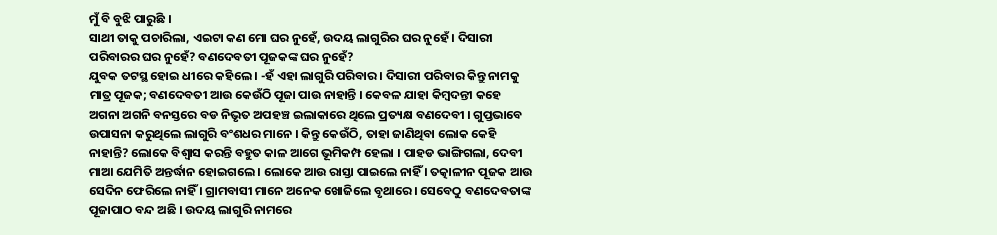ମୁଁ ବି ବୁଝି ପାରୁଛି ।
ସାଥୀ ତାକୁ ପଚାରିଲା, ଏଇଟା କଣ ମୋ ଘର ନୁହେଁ, ଉଦୟ ଲାଗୁରିର ଘର ନୁହେଁ । ଦିସାରୀ ପରିବାରର ଘର ନୁହେଁ? ବଣଦେବତୀ ପୂଜକଙ୍କ ଘର ନୁହେଁ?
ଯୁବକ ତଟସ୍ଥ ହୋଇ ଧୀରେ କହିଲେ । -ହଁ ଏହା ଲାଗୁରି ପରିବାର । ଦିସାରୀ ପରିବାର କିନ୍ତୁ ନାମକୁ ମାତ୍ର ପୂଜକ; ବଣଦେବତୀ ଆଉ କେଉଁଠି ପୂଜା ପାଉ ନାହାନ୍ତି । କେବଳ ଯାହା କିମ୍ବଦନ୍ତୀ କହେ ଅଗନା ଅଗନି ବନସ୍ତରେ ବଡ ନିଭୃତ ଅପହଞ୍ଚ ଇଲାକାରେ ଥିଲେ ପ୍ରତ୍ୟକ୍ଷ ବଣଦେବୀ । ଗୁପ୍ତଭାବେ ଉପାସନା କରୁଥିଲେ ଲାଗୁରି ବଂଶଧର ମାନେ । କିନ୍ତୁ କେଉଁଠି, ତାହା ଜାଣିଥିବା ଲୋକ କେହି ନାହାନ୍ତି? ଲୋକେ ବିଶ୍ୱାସ କରନ୍ତି ବହୁତ କାଳ ଆଗେ ଭୂମିକମ୍ପ ହେଲା । ପାହଡ ଭାଙ୍ଗିଗଲା, ଦେବୀ ମାଆ ଯେମିତି ଅନ୍ତର୍ଦ୍ଧାନ ହୋଇଗଲେ । ଲୋକେ ଆଉ ରାସ୍ତା ପାଇଲେ ନାହିଁ । ତତ୍କାଳୀନ ପୂଜକ ଆଉ ସେଦିନ ଫେରିଲେ ନାହିଁ । ଗ୍ରାମବାସୀ ମାନେ ଅନେକ ଖୋଜିଲେ ବୃଥାରେ । ସେବେଠୁ ବଣଦେବତାଙ୍କ ପୂଜାପାଠ ବନ୍ଦ ଅଛି । ଉଦୟ ଲାଗୁରି ନାମରେ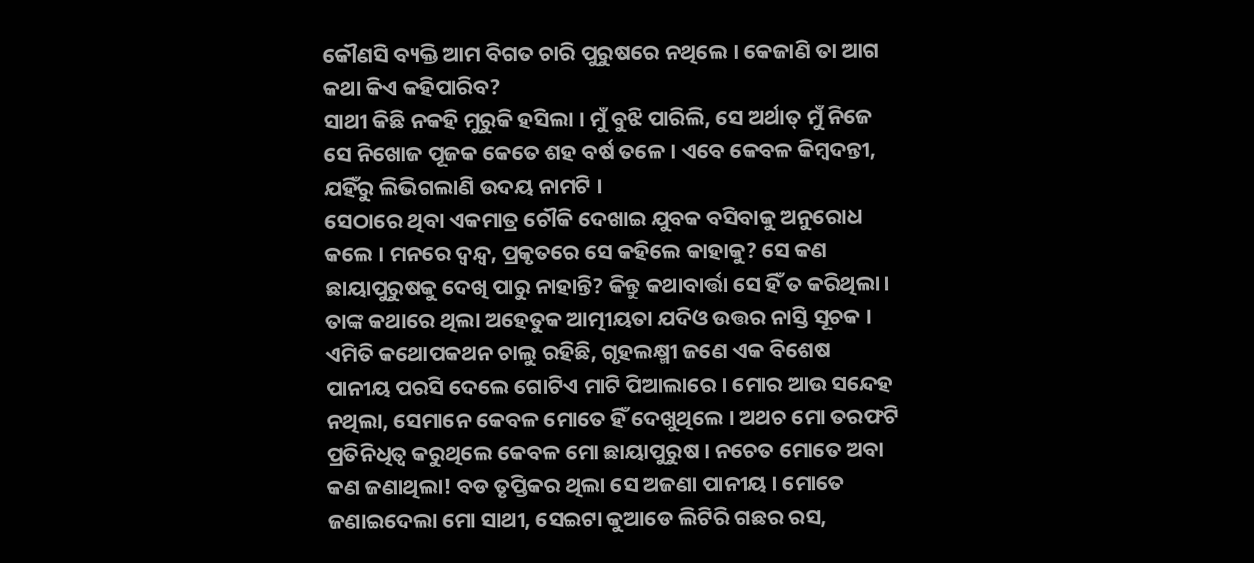କୌଣସି ବ୍ୟକ୍ତି ଆମ ବିଗତ ଚାରି ପୁରୁଷରେ ନଥିଲେ । କେଜାଣି ତା ଆଗ କଥା କିଏ କହିପାରିବ?
ସାଥୀ କିଛି ନକହି ମୁରୁକି ହସିଲା । ମୁଁ ବୁଝି ପାରିଲି, ସେ ଅର୍ଥାତ୍ ମୁଁ ନିଜେ ସେ ନିଖୋଜ ପୂଜକ କେତେ ଶହ ବର୍ଷ ତଳେ । ଏବେ କେବଳ କିମ୍ବଦନ୍ତୀ, ଯହିଁରୁ ଲିଭିଗଲାଣି ଉଦୟ ନାମଟି ।
ସେଠାରେ ଥିବା ଏକମାତ୍ର ଚୌକି ଦେଖାଇ ଯୁବକ ବସିବାକୁ ଅନୁରୋଧ କଲେ । ମନରେ ଦ୍ୱନ୍ଦ୍ୱ, ପ୍ରକୃତରେ ସେ କହିଲେ କାହାକୁ? ସେ କଣ ଛାୟାପୁରୁଷକୁ ଦେଖି ପାରୁ ନାହାନ୍ତି? କିନ୍ତୁ କଥାବାର୍ତ୍ତା ସେ ହିଁ ତ କରିଥିଲା।
ତାଙ୍କ କଥାରେ ଥିଲା ଅହେତୁକ ଆତ୍ମୀୟତା ଯଦିଓ ଉତ୍ତର ନାସ୍ତି ସୂଚକ । ଏମିତି କଥୋପକଥନ ଚାଲୁ ରହିଛି, ଗୃହଲକ୍ଷ୍ମୀ ଜଣେ ଏକ ବିଶେଷ ପାନୀୟ ପରସି ଦେଲେ ଗୋଟିଏ ମାଟି ପିଆଲାରେ । ମୋର ଆଉ ସନ୍ଦେହ ନଥିଲା, ସେମାନେ କେବଳ ମୋତେ ହିଁ ଦେଖୁଥିଲେ । ଅଥଚ ମୋ ତରଫଟି ପ୍ରତିନିଧିତ୍ୱ କରୁଥିଲେ କେବଳ ମୋ ଛାୟାପୁରୁଷ । ନଚେତ ମୋତେ ଅବା କଣ ଜଣାଥିଲା! ବଡ ତୃପ୍ତିକର ଥିଲା ସେ ଅଜଣା ପାନୀୟ । ମୋତେ ଜଣାଇଦେଲା ମୋ ସାଥୀ, ସେଇଟା କୁଆଡେ ଲିଟିରି ଗଛର ରସ,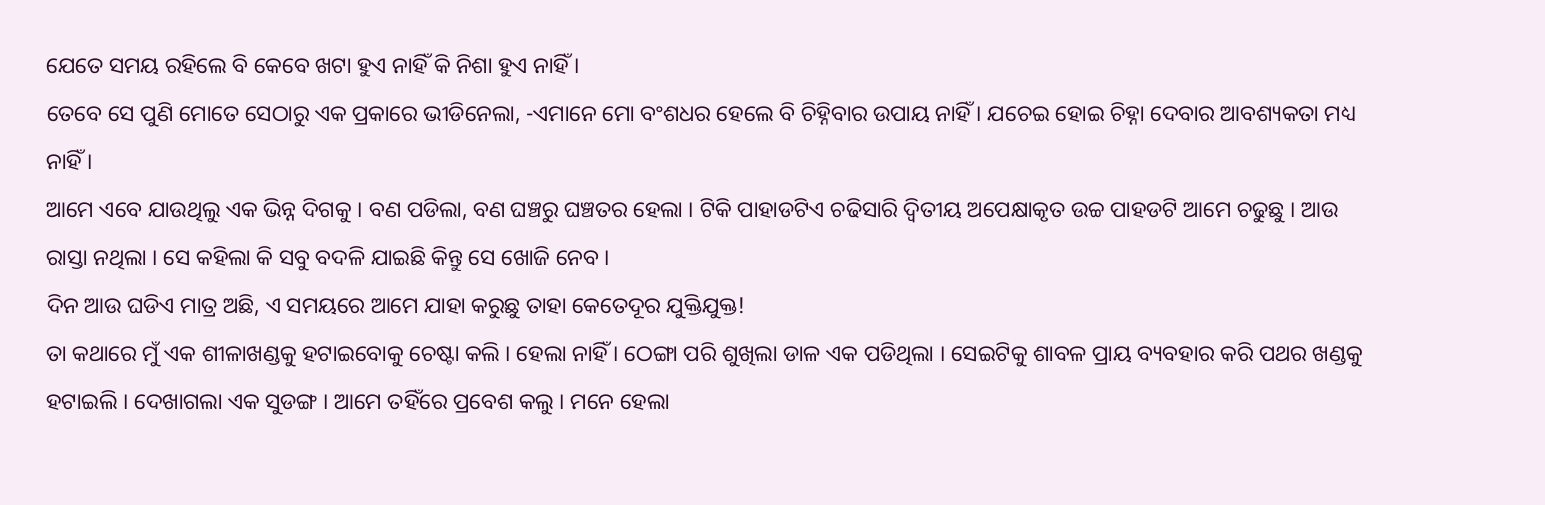ଯେତେ ସମୟ ରହିଲେ ବି କେବେ ଖଟା ହୁଏ ନାହିଁ କି ନିଶା ହୁଏ ନାହିଁ ।
ତେବେ ସେ ପୁଣି ମୋତେ ସେଠାରୁ ଏକ ପ୍ରକାରେ ଭୀଡିନେଲା, -ଏମାନେ ମୋ ବଂଶଧର ହେଲେ ବି ଚିହ୍ନିବାର ଉପାୟ ନାହିଁ । ଯଚେଇ ହୋଇ ଚିହ୍ନା ଦେବାର ଆବଶ୍ୟକତା ମଧ୍ୟ ନାହିଁ ।
ଆମେ ଏବେ ଯାଉଥିଲୁ ଏକ ଭିନ୍ନ ଦିଗକୁ । ବଣ ପଡିଲା, ବଣ ଘଞ୍ଚରୁ ଘଞ୍ଚତର ହେଲା । ଟିକି ପାହାଡଟିଏ ଚଢିସାରି ଦ୍ୱିତୀୟ ଅପେକ୍ଷାକୃତ ଉଚ୍ଚ ପାହଡଟି ଆମେ ଚଢୁଛୁ । ଆଉ ରାସ୍ତା ନଥିଲା । ସେ କହିଲା କି ସବୁ ବଦଳି ଯାଇଛି କିନ୍ତୁ ସେ ଖୋଜି ନେବ ।
ଦିନ ଆଉ ଘଡିଏ ମାତ୍ର ଅଛି, ଏ ସମୟରେ ଆମେ ଯାହା କରୁଛୁ ତାହା କେତେଦୂର ଯୁକ୍ତିଯୁକ୍ତ!
ତା କଥାରେ ମୁଁ ଏକ ଶୀଳାଖଣ୍ଡକୁ ହଟାଇବୋକୁ ଚେଷ୍ଟା କଲି । ହେଲା ନାହିଁ । ଠେଙ୍ଗା ପରି ଶୁଖିଲା ଡାଳ ଏକ ପଡିଥିଲା । ସେଇଟିକୁ ଶାବଳ ପ୍ରାୟ ବ୍ୟବହାର କରି ପଥର ଖଣ୍ଡକୁ ହଟାଇଲି । ଦେଖାଗଲା ଏକ ସୁଡଙ୍ଗ । ଆମେ ତହିଁରେ ପ୍ରବେଶ କଲୁ । ମନେ ହେଲା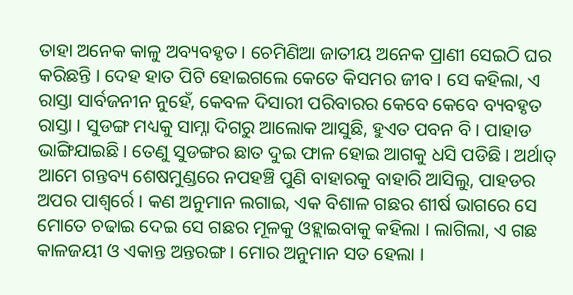ତାହା ଅନେକ କାଳୁ ଅବ୍ୟବହୃତ । ଚେମିଣିଆ ଜାତୀୟ ଅନେକ ପ୍ରାଣୀ ସେଇଠି ଘର କରିଛନ୍ତି । ଦେହ ହାତ ପିଟି ହୋଇଗଲେ କେତେ କିସମର ଜୀବ । ସେ କହିଲା, ଏ ରାସ୍ତା ସାର୍ବଜନୀନ ନୁହେଁ, କେବଳ ଦିସାରୀ ପରିବାରର କେବେ କେବେ ବ୍ୟବହୃତ ରାସ୍ତା । ସୁଡଙ୍ଗ ମଧ୍ୟକୁ ସାମ୍ନା ଦିଗରୁ ଆଲୋକ ଆସୁଛି, ହୁଏତ ପବନ ବି । ପାହାଡ ଭାଙ୍ଗିଯାଇଛି । ତେଣୁ ସୁଡଙ୍ଗର ଛାତ ଦୁଇ ଫାଳ ହୋଇ ଆଗକୁ ଧସି ପଡିଛି । ଅର୍ଥାତ୍ ଆମେ ଗନ୍ତବ୍ୟ ଶେଷମୁଣ୍ଡରେ ନପହଞ୍ଚି ପୁଣି ବାହାରକୁ ବାହାରି ଆସିଲୁ, ପାହଡର ଅପର ପାଶ୍ୱର୍ରେ । କଣ ଅନୁମାନ ଲଗାଇ, ଏକ ବିଶାଳ ଗଛର ଶୀର୍ଷ ଭାଗରେ ସେ ମୋତେ ଚଢାଇ ଦେଇ ସେ ଗଛର ମୂଳକୁ ଓହ୍ଲାଇବାକୁ କହିଲା । ଲାଗିଲା, ଏ ଗଛ କାଳଜୟୀ ଓ ଏକାନ୍ତ ଅନ୍ତରଙ୍ଗ । ମୋର ଅନୁମାନ ସତ ହେଲା ।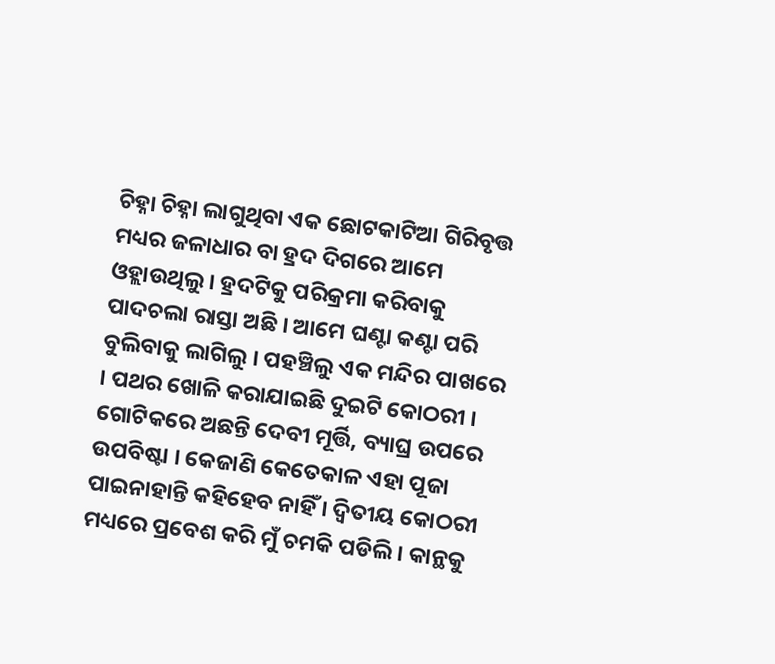ଚିହ୍ନା ଚିହ୍ନା ଲାଗୁଥିବା ଏକ ଛୋଟକାଟିଆ ଗିରିବୃତ୍ତ ମଧ୍ୟର ଜଳାଧାର ବା ହ୍ରଦ ଦିଗରେ ଆମେ ଓହ୍ଲାଉଥିଲୁ । ହ୍ରଦଟିକୁ ପରିକ୍ରମା କରିବାକୁ ପାଦଚଲା ରାସ୍ତା ଅଛି । ଆମେ ଘଣ୍ଟା କଣ୍ଟା ପରି ବୁଲିବାକୁ ଲାଗିଲୁ । ପହଞ୍ଚିଲୁ ଏକ ମନ୍ଦିର ପାଖରେ । ପଥର ଖୋଳି କରାଯାଇଛି ଦୁଇଟି କୋଠରୀ । ଗୋଟିକରେ ଅଛନ୍ତି ଦେବୀ ମୂର୍ତ୍ତି, ବ୍ୟାଘ୍ର ଉପରେ ଉପବିଷ୍ଟା । କେଜାଣି କେତେକାଳ ଏହା ପୂଜା ପାଇନାହାନ୍ତି କହିହେବ ନାହିଁ । ଦ୍ୱିତୀୟ କୋଠରୀ ମଧ୍ୟରେ ପ୍ରବେଶ କରି ମୁଁ ଚମକି ପଡିଲି। କାନ୍ଥକୁ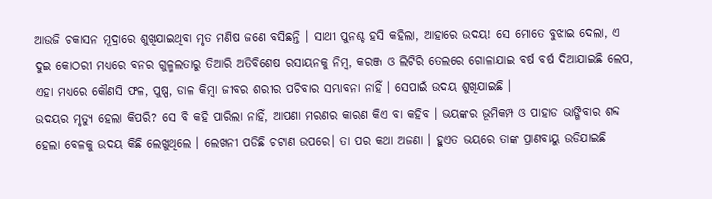ଆଉଜି ଚକାସନ ମୂଦ୍ରାରେ ଶୁଖିଯାଇଥିବା ମୃତ ମଣିଷ ଜଣେ ବସିଛନ୍ତି । ସାଥୀ ପୁନଶ୍ଚ ହସି କହିଲା, ଆହାରେ ଉଦୟ! ସେ ମୋତେ ବୁଝାଇ ଦେଲା, ଏ ଦୁଇ କୋଠରୀ ମଧ୍ୟରେ ବନର ଗୁଳ୍ମଲତାରୁ ତିଆରି ଅତିବିଶେଷ ରସାୟନକୁ ନିମ୍ବ, କରଞ୍ଜ ଓ ଲିଟିରି ତେଲରେ ଗୋଳାଯାଇ ବର୍ଷ ବର୍ଷ ଦିଆଯାଇଛି ଲେପ, ଏହା ମଧ୍ୟରେ କୌଣସି ଫଳ, ପୁଷ୍ପ, ଡାଳ କିମ୍ବା ଜୀବର ଶରୀର ପଚିବାର ସମ୍ଭାବନା ନାହିଁ । ସେପାଇଁ ଉଦୟ ଶୁଖିଯାଇଛି ।
ଉଦୟର ମୃତ୍ୟୁ ହେଲା କିପରି? ସେ ବି କହି ପାରିଲା ନାହିଁ, ଆପଣା ମରଣର କାରଣ କିଏ ବା କହିବ । ଭୟଙ୍କର ଭୂମିକମ୍ପ ଓ ପାହାଡ ଭାଙ୍ଗିବାର ଶବ୍ଦ ହେଲା ବେଳକୁ ଉଦୟ କିଛି ଲେଖୁଥିଲେ । ଲେଖନୀ ପଡିଛି ଚଟାଣ ଉପରେ। ତା ପର କଥା ଅଜଣା । ହୁଏତ ଭୟରେ ତାଙ୍କ ପ୍ରାଣବାୟୁ ଉଡିଯାଇଛି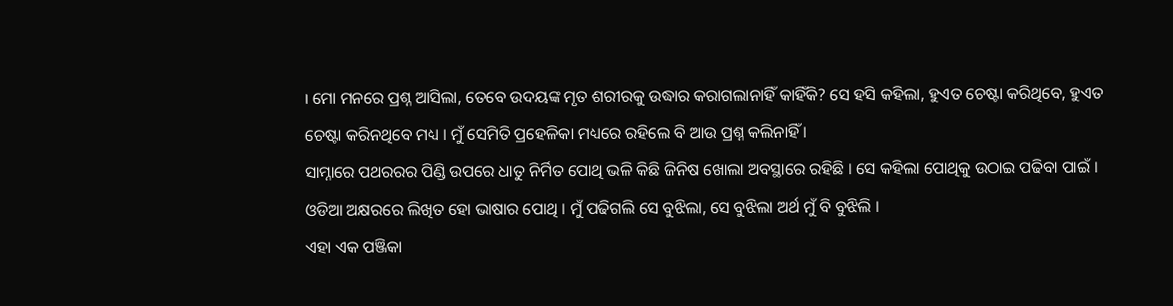। ମୋ ମନରେ ପ୍ରଶ୍ନ ଆସିଲା, ତେବେ ଉଦୟଙ୍କ ମୃତ ଶରୀରକୁ ଉଦ୍ଧାର କରାଗଲାନାହିଁ କାହିଁକି? ସେ ହସି କହିଲା, ହୁଏତ ଚେଷ୍ଟା କରିଥିବେ, ହୁଏତ ଚେଷ୍ଟା କରିନଥିବେ ମଧ୍ୟ । ମୁଁ ସେମିତି ପ୍ରହେଳିକା ମଧ୍ୟରେ ରହିଲେ ବି ଆଉ ପ୍ରଶ୍ନ କଲିନାହିଁ ।
ସାମ୍ନାରେ ପଥରରର ପିଣ୍ଡି ଉପରେ ଧାତୁ ନିର୍ମିତ ପୋଥି ଭଳି କିଛି ଜିନିଷ ଖୋଲା ଅବସ୍ଥାରେ ରହିଛି । ସେ କହିଲା ପୋଥିକୁ ଉଠାଇ ପଢିବା ପାଇଁ । ଓଡିଆ ଅକ୍ଷରରେ ଲିଖିତ ହୋ ଭାଷାର ପୋଥି । ମୁଁ ପଢିଗଲି ସେ ବୁଝିଲା, ସେ ବୁଝିଲା ଅର୍ଥ ମୁଁ ବି ବୁଝିଲି ।
ଏହା ଏକ ପଞ୍ଜିକା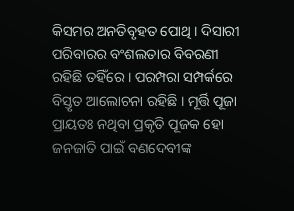କିସମର ଅନତିବୃହତ ପୋଥି । ଦିସାରୀ ପରିବାରର ବଂଶଲତାର ବିବରଣୀ ରହିଛି ତହିଁରେ । ପରମ୍ପରା ସମ୍ପର୍କରେ ବିସ୍ତୃତ ଆଲୋଚନା ରହିଛି । ମୂର୍ତ୍ତି ପୂଜା ପ୍ରାୟତଃ ନଥିବା ପ୍ରକୃତି ପୂଜକ ହୋ ଜନଜାତି ପାଇଁ ବଣଦେବୀଙ୍କ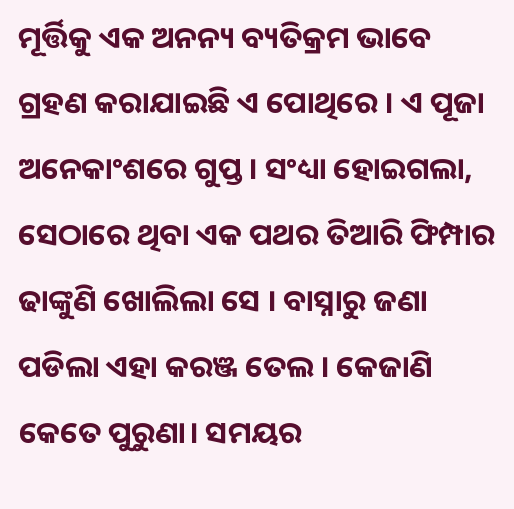ମୂର୍ତ୍ତିକୁ ଏକ ଅନନ୍ୟ ବ୍ୟତିକ୍ରମ ଭାବେ ଗ୍ରହଣ କରାଯାଇଛି ଏ ପୋଥିରେ । ଏ ପୂଜା ଅନେକାଂଶରେ ଗୁପ୍ତ । ସଂଧ୍ୟା ହୋଇଗଲା, ସେଠାରେ ଥିବା ଏକ ପଥର ତିଆରି ଫିମ୍ପାର ଢାଙ୍କୁଣି ଖୋଲିଲା ସେ । ବାସ୍ନାରୁ ଜଣା ପଡିଲା ଏହା କରଞ୍ଜ ତେଲ । କେଜାଣି କେତେ ପୁରୁଣା। ସମୟର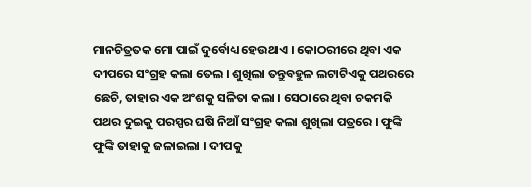ମାନଚିତ୍ରତକ ମୋ ପାଇଁ ଦୁର୍ବୋଧ୍ୟ ହେଉଥାଏ । କୋଠରୀରେ ଥିବା ଏକ ଦୀପରେ ସଂଗ୍ରହ କଲା ତେଲ । ଶୁଖିଲା ତନ୍ତୁବହୁଳ ଲଟାଟିଏକୁ ପଥରରେ ଛେଚି, ତାହାର ଏକ ଅଂଶକୁ ସଳିତା କଲା । ସେଠାରେ ଥିବା ଚକମକି ପଥର ଦୁଇକୁ ପରସ୍ପର ଘଷି ନିଆଁ ସଂଗ୍ରହ କଲା ଶୁଖିଲା ପତ୍ରରେ । ଫୁଙ୍କି ଫୁଙ୍କି ତାହାକୁ ଜଳାଇଲା । ଦୀପକୁ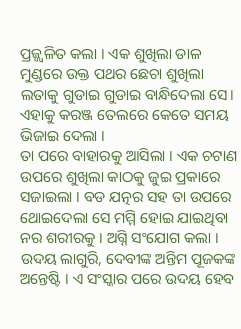ପ୍ରଜ୍ଜ୍ୱଳିତ କଲା । ଏକ ଶୁଖିଲା ଡାଳ ମୁଣ୍ଡରେ ଉକ୍ତ ପଥର ଛେଚା ଶୁଖିଲା ଲତାକୁ ଗୁଡାଇ ଗୁଡାଇ ବାନ୍ଧିଦେଲା ସେ। ଏହାକୁ କରଞ୍ଜ ତେଲରେ କେତେ ସମୟ ଭିଜାଇ ଦେଲା ।
ତା ପରେ ବାହାରକୁ ଆସିଲା । ଏକ ଚଟାଣ ଉପରେ ଶୁଖିଲା କାଠକୁ ଜୁଇ ପ୍ରକାରେ ସଜାଇଲା । ବଡ ଯତ୍ନର ସହ ତା ଉପରେ ଥୋଇଦେଲା ସେ ମମ୍ମି ହୋଇ ଯାଇଥିବା ନର ଶରୀରକୁ । ଅଗ୍ନି ସଂଯୋଗ କଲା । ଉଦୟ ଲାଗୁରି, ଦେବୀଙ୍କ ଅନ୍ତିମ ପୂଜକଙ୍କ ଅନ୍ତେଷ୍ଟି । ଏ ସଂସ୍କାର ପରେ ଉଦୟ ହେବ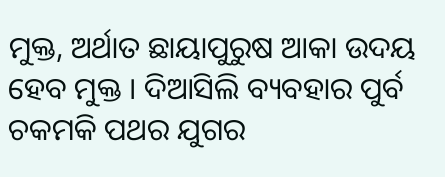ମୁକ୍ତ, ଅର୍ଥାତ ଛାୟାପୁରୁଷ ଆକା ଉଦୟ ହେବ ମୁକ୍ତ । ଦିଆସିଲି ବ୍ୟବହାର ପୁର୍ବ ଚକମକି ପଥର ଯୁଗର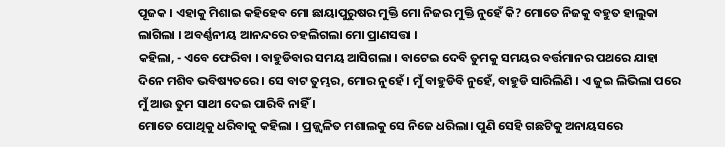ପୂଜକ । ଏହାକୁ ମିଶାଇ କହିହେବ ମୋ ଛାୟାପୁରୁଷର ମୁକ୍ତି ମୋ ନିଜର ମୁକ୍ତି ନୁହେଁ କି? ମୋତେ ନିଜକୁ ବହୁତ ହାଲୁକା ଲାଗିଲା । ଅବର୍ଣ୍ଣନୀୟ ଆନନ୍ଦରେ ଚହଲିଗଲା ମୋ ପ୍ରାଣସତ୍ତା ।
କହିଲା, - ଏବେ ଫେରିବା । ବାହୁଡିବାର ସମୟ ଆସିଗଲା । ବାଟେଇ ଦେବି ତୁମକୁ ସମୟର ବର୍ତ୍ତମାନର ପଥରେ ଯାହା ଦିନେ ମଶିବ ଭବିଷ୍ୟତରେ । ସେ ବାଟ ତୁମ୍ଭର, ମୋର ନୁହେଁ । ମୁଁ ବାହୁଡିବି ନୁହେଁ, ବାହୁଡି ସାରିଲିଣି । ଏ ଜୁଇ ଲିଭିଲା ପରେ ମୁଁ ଆଉ ତୁମ ସାଥୀ ଦେଇ ପାରିବି ନାହିଁ ।
ମୋତେ ପୋଥିକୁ ଧରିବାକୁ କହିଲା । ପ୍ରଜ୍ଜ୍ୱଳିତ ମଶାଲକୁ ସେ ନିଜେ ଧରିଲା। ପୁଣି ସେହି ଗଛଟିକୁ ଅନାୟସରେ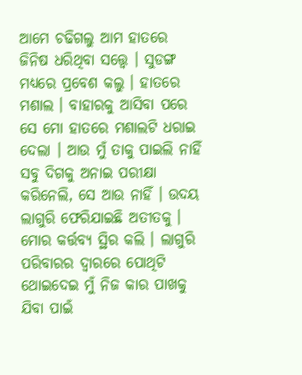ଆମେ ଚଢିଗଲୁ ଆମ ହାତରେ ଜିନିଷ ଧରିଥିବା ସତ୍ତ୍ୱେ । ସୁଡଙ୍ଗ ମଧ୍ୟରେ ପ୍ରବେଶ କଲୁ । ହାତରେ ମଶାଲ । ବାହାରକୁ ଆସିବା ପରେ ସେ ମୋ ହାତରେ ମଶାଲଟି ଧରାଇ ଦେଲା । ଆଉ ମୁଁ ତାକୁ ପାଇଲି ନାହିଁ ସବୁ ଦିଗକୁ ଅନାଇ ପରୀକ୍ଷା କରିନେଲି, ସେ ଆଉ ନାହିଁ । ଉଦୟ ଲାଗୁରି ଫେରିଯାଇଛି ଅତୀତକୁ ।
ମୋର କର୍ତ୍ତବ୍ୟ ସ୍ଥିର କଲି । ଲାଗୁରି ପରିବାରର ଦ୍ୱାରରେ ପୋଥିଟି ଥୋଇଦେଇ ମୁଁ ନିଜ କାର ପାଖକୁ ଯିବା ପାଇଁ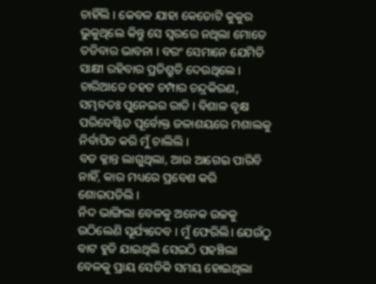ଚାହିଁଲି । କେବଳ ଯାହା କେତୋଟି କୁକୁର ଭୁକୁଥିଲେ କିନ୍ତୁ ସେ ସ୍ୱରରେ ନଥିଲା ମୋତେ ତଡିବାର ଭାବନା । ବରଂ ସେମାନେ ଯେମିତି ସାକ୍ଷୀ ରହିବାର ପ୍ରତିଶ୍ରୁତି ଦେଉଥିଲେ । ଚାରିଆଡେ ଚହଟ ଚମ୍ପାର ଚନ୍ଦ୍ରକିରଣ, ସମ୍ଭବତଃ ପୁନେଇର ରାତି । ବିଶାଳ ବୃକ୍ଷ ପରିବେଷ୍ଟିତ ପୂର୍ବୋକ୍ତ ଜଳାଶୟରେ ମଶାଲକୁ ନିର୍ବାପିତ କରି ମୁଁ ଚାଲିଲି ।
ବଡ କ୍ଳାନ୍ତ ଲାଗୁଥିଲା, ଆଉ ଆଗେଇ ପାରିବି ନାହିଁ, କାର ମଧ୍ୟରେ ପ୍ରବେଶ କରି ଶୋଇପଡିଲି ।
ନିଦ ଭାଙ୍ଗିଲା ବେଳକୁ ଅନେକ ଉଚ୍ଚକୁ ଉଠିଲେଣି ସୂର୍ଯ୍ୟଦେବ । ମୁଁ ଫେରିଲି। ଯେଉଁଠୁ ବାଟ ହୁଡି ଯାଇଥିଲି ସେଇଠି ପହଞ୍ଚିଲା ବେଳକୁ ପ୍ରାୟ ସେତିକି ସମୟ ହୋଇଥିଲା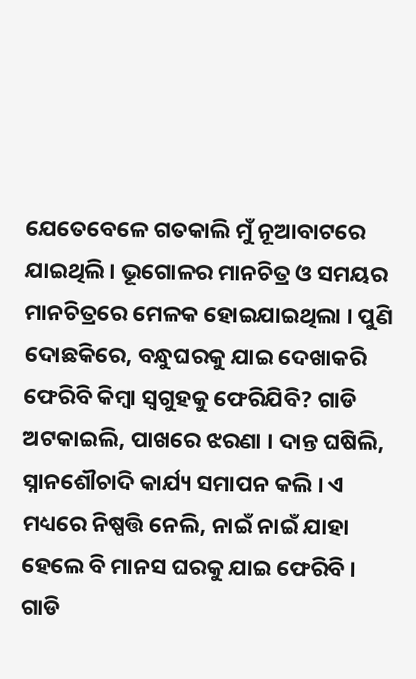ଯେତେବେଳେ ଗତକାଲି ମୁଁ ନୂଆବାଟରେ ଯାଇଥିଲି । ଭୂଗୋଳର ମାନଚିତ୍ର ଓ ସମୟର ମାନଚିତ୍ରରେ ମେଳକ ହୋଇଯାଇଥିଲା । ପୁଣି ଦୋଛକିରେ, ବନ୍ଧୁଘରକୁ ଯାଇ ଦେଖାକରି ଫେରିବି କିମ୍ବା ସ୍ୱଗୁହକୁ ଫେରିଯିବି? ଗାଡି ଅଟକାଇଲି, ପାଖରେ ଝରଣା । ଦାନ୍ତ ଘଷିଲି, ସ୍ନାନଶୌଚାଦି କାର୍ଯ୍ୟ ସମାପନ କଲି । ଏ ମଧ୍ୟରେ ନିଷ୍ପତ୍ତି ନେଲି, ନାଇଁ ନାଇଁ ଯାହା ହେଲେ ବି ମାନସ ଘରକୁ ଯାଇ ଫେରିବି ।
ଗାଡି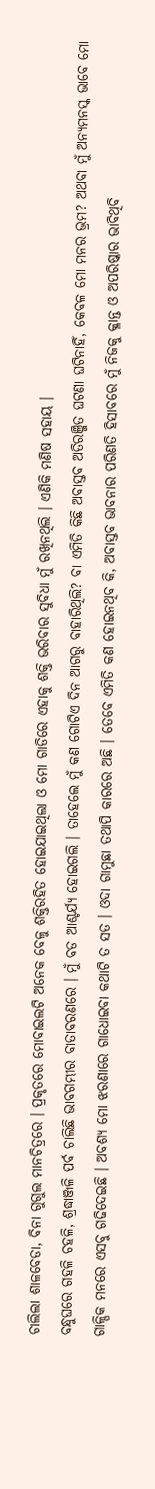ଚାଲିଲା ଶାଳବେଡା, ବିନା ଗୁଗୁଲ ମାନଚିତ୍ରରେ । ପ୍ରକୃତରେ ମୋବାଇଲଟି ଅନେକ ବେଳୁ ଶକ୍ତିରହିତ ହୋଇଯାଇଥିଲା ଓ ମୋ ଗାଡିରେ ଏହାକୁ ଶକ୍ତି ଭରିବାର ସୁବିଧା ମୁଁ ରଖିନଥିଲି । ଏଣିକି ମଣିଷ ସହାୟ ।
ବନ୍ଧୁଘରେ ଗହଳି ଚହଳି, ଶ୍ରଦ୍ଧାଞ୍ଜଳି ପର୍ବ ଚାଲିଛି ଭାବଗମ୍ଭୀର ବାତାବରଣରେ । ମୁଁ ବଡ ଆଶ୍ଚର୍ଯ୍ୟ ହୋଇଗଲି । ତାହେଲେ ମୁଁ କଣ ଗୋଟିଏ ଦିନ ଆଗରୁ ବାହାରିଥିଲି? ବା ଏମିତି କିଛି ଅବାସ୍ତବ ଅତିରଞ୍ଜିତ ଘଟଣା ଘଟିନାହିଁ, କେବଳ ମୋ ମନର ଭ୍ରମ? ଅଥବା ମୁଁ ଅନ୍ୟମନସ୍କ ଭାବେ ମୋ ଗାଳ୍ପିକ ମନରେ ଏସବୁ ଗଢିଦେଇଛି । ଅବଶ୍ୟ ମୋ ଝରଣାରେ ଗାଧୋଇବା କଥାଟି ତ ସତ । ଓଦା ଗାମୁଛା ତଥାପି କାରରେ ଅଛି । ତେବେ ଏମିତି କଣ ହୋଇନଥିବ କି, ଅବାସ୍ତବ ଭାବନାର ପରିଣତି ହିସାବରେ ମୁଁ ନିଜକୁ କ୍ଳାନ୍ତ ଓ ଅପରିଷ୍କାର ଭାବିଥିବି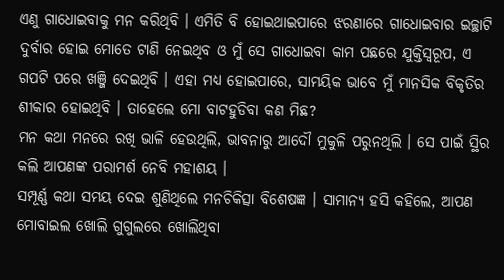ଏଣୁ ଗାଧୋଇବାକୁ ମନ କରିଥିବି । ଏମିତି ବି ହୋଇଥାଇପାରେ ଝରଣାରେ ଗାଧୋଇବାର ଇଚ୍ଛାଟି ଦୁର୍ବାର ହୋଇ ମୋତେ ଟାଣି ନେଇଥିବ ଓ ମୁଁ ସେ ଗାଧୋଇବା କାମ ପଛରେ ଯୁକ୍ତିସ୍ୱରୂପ, ଏ ଗପଟି ପରେ ଖଞ୍ଜି ଦେଇଥିବି । ଏହା ମଧ୍ୟ ହୋଇପାରେ, ସାମୟିକ ଭାବେ ମୁଁ ମାନସିକ ବିକୃତିର ଶୀକାର ହୋଇଥିବି । ତାହେଲେ ମୋ ବାଟହୁଡିବା କଣ ମିଛ?
ମନ କଥା ମନରେ ରଖି ଭାଳି ହେଉଥିଲି, ଭାବନାରୁ ଆଦୌ ମୁକୁଳି ପରୁନଥିଲି । ସେ ପାଇଁ ସ୍ଥିର କଲି ଆପଣଙ୍କ ପରାମର୍ଶ ନେବି ମହାଶୟ ।
ସମ୍ପୂର୍ଣ୍ଣ କଥା ସମୟ ଦେଇ ଶୁଣିଥିଲେ ମନଚିକିତ୍ସା ବିଶେଷଜ୍ଞ । ସାମାନ୍ୟ ହସି କହିଲେ, ଆପଣ ମୋବାଇଲ ଖୋଲି ଗୁଗୁଲରେ ଖୋଲିଥିବା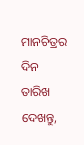ମାନଚିତ୍ରର ଦିନ ତାରିଖ ଦେଖନ୍ତୁ,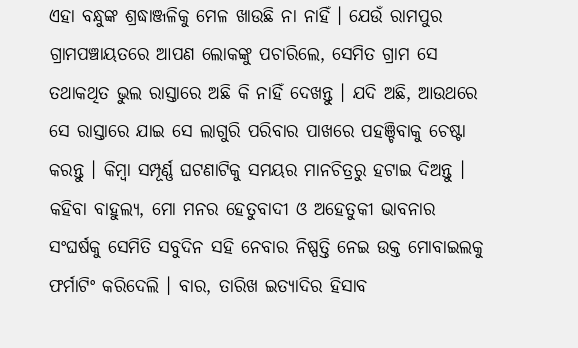ଏହା ବନ୍ଧୁଙ୍କ ଶ୍ରଦ୍ଧାଞ୍ଜଳିକୁ ମେଳ ଖାଉଛି ନା ନାହିଁ । ଯେଉଁ ରାମପୁର ଗ୍ରାମପଞ୍ଚାୟତରେ ଆପଣ ଲୋକଙ୍କୁ ପଚାରିଲେ, ସେମିତ ଗ୍ରାମ ସେ ତଥାକଥିତ ଭୁଲ ରାସ୍ତାରେ ଅଛି କି ନାହିଁ ଦେଖନ୍ତୁ । ଯଦି ଅଛି, ଆଉଥରେ ସେ ରାସ୍ତାରେ ଯାଇ ସେ ଲାଗୁରି ପରିବାର ପାଖରେ ପହଞ୍ଚିବାକୁ ଚେଷ୍ଟା କରନ୍ତୁ । କିମ୍ବା ସମ୍ପୂର୍ଣ୍ଣ ଘଟଣାଟିକୁ ସମୟର ମାନଚିତ୍ରରୁ ହଟାଇ ଦିଅନ୍ତୁ ।
କହିବା ବାହୁଲ୍ୟ, ମୋ ମନର ହେତୁବାଦୀ ଓ ଅହେତୁକୀ ଭାବନାର ସଂଘର୍ଷକୁ ସେମିତି ସବୁଦିନ ସହି ନେବାର ନିଷ୍ପତ୍ତି ନେଇ ଉକ୍ତ ମୋବାଇଲକୁ ଫର୍ମାଟିଂ କରିଦେଲି । ବାର, ତାରିଖ ଇତ୍ୟାଦିର ହିସାବ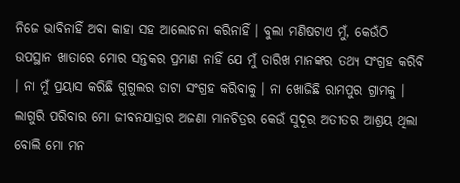ନିଜେ ଭାବିନାହିଁ ଅବା କାହା ସହ ଆଲୋଚନା କରିନାହିଁ । ବୁଲା ମଣିଷଟାଏ ମୁଁ, କେଉଁଠି ଉପସ୍ଥାନ ଖାତାରେ ମୋର ସନ୍ତକର ପ୍ରମାଣ ନାହିଁ ଯେ ମୁଁ ତାରିଖ ମାନଙ୍କର ତଥ୍ୟ ସଂଗ୍ରହ କରିବି । ନା ମୁଁ ପ୍ରୟାସ କରିଛି ଗୁଗୁଲର ଡାଟା ସଂଗ୍ରହ କରିବାକୁ । ନା ଖୋଜିଛି ରାମପୁର ଗ୍ରାମକୁ । ଲାଗୁରି ପରିବାର ମୋ ଜୀବନଯାତ୍ରାର ଅଜଣା ମାନଚିତ୍ରର କେଉଁ ସୁଦୂର ଅତୀତର ଆଶ୍ରୟ ଥିଲା ବୋଲି ମୋ ମନ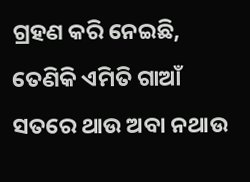ଗ୍ରହଣ କରି ନେଇଛି, ତେଣିକି ଏମିତି ଗାଆଁ ସତରେ ଥାଉ ଅବା ନଥାଉ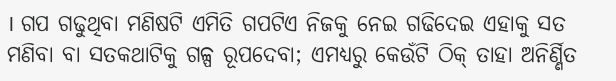। ଗପ ଗଢୁଥିବା ମଣିଷଟି ଏମିତି ଗପଟିଏ ନିଜକୁ ନେଇ ଗଢିଦେଇ ଏହାକୁ ସତ ମଣିବା ବା ସତକଥାଟିକୁ ଗଳ୍ପ ରୂପଦେବା; ଏମଧ୍ୟରୁ କେଉଁଟି ଠିକ୍ ତାହା ଅନିର୍ଣ୍ଣିତ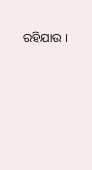ରହିଯାଉ ।